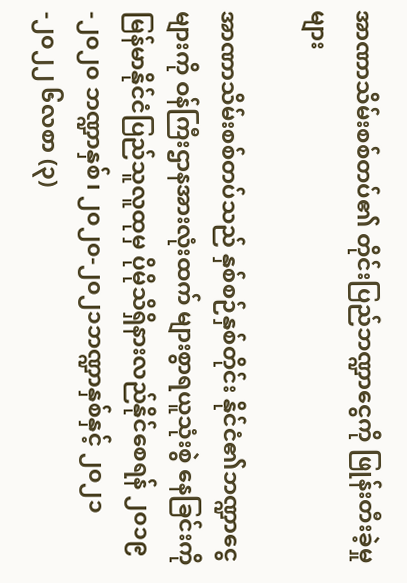အာဏာသိမ်းစစ်တပ်၏ တိုင်းပြည်ဘဏ္ဍာငွေကို ဖြုန်းတီးခဲ့မှုများ

အာဏာသိမ်းစစ်တပ်သည် နှစ်စဉ်နှစ်တိုင်း နိုင်ငံ၏ဘဏ္ဍာငွေများကို ဝန်ကြီးဌာနအားလုံးထက် များစွာရယူသုံးစွဲ နေခြင်းကို မြန်မာနိုင်ငံပြည်သူလူထုမှ ပိုမိုသိရှိနားလည်နိုင်စေရန် ၂၀၁၉-၂၀၂၀ ဘဏ္ဍာနှစ်၊ ၂၀၂၀-၂၀၂၁ဘဏ္ဍာနှစ်နှင့် ၂၀၂၁-၂၀၂၂ ၆လစာ (၃)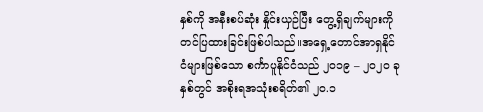နှစ်ကို အနီးစပ်ဆုံး နှိုင်းယှဉ်ပြီး တွေ့ရှိချက်များကို တင်ပြထားခြင်းဖြစ်ပါသည်။အရှေ့တောင်အာရှနိုင်ငံများဖြစ်သော စင်္ကာပူနိုင်ငံသည် ၂၀၁၉ – ၂၀၂၀ ခုနှစ်တွင် အစိုးရအသုံးစရိတ်၏ ၂၀.၁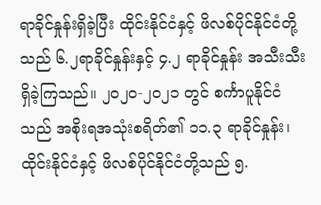ရာခိုင်နှုန်းရှိခဲ့ပြီး ထိုင်းနိုင်ငံနှင့် ဖိလစ်ပိုင်နိုင်ငံတို့သည် ၆.၂ရာခိုင်နှုန်းနှင့် ၄.၂ ရာခိုင်နှုန်း အသီးသီးရှိခဲ့ကြသည်။ ၂၀၂၀-၂၀၂၁ တွင် စင်္ကာပူနိုင်ငံသည် အစိုးရအသုံးစရိတ်၏ ၁၁.၃ ရာခိုင်နှုန်း၊ ထိုင်းနိုင်ငံနှင့် ဖိလစ်ပိုင်နိုင်ငံတို့သည် ၅.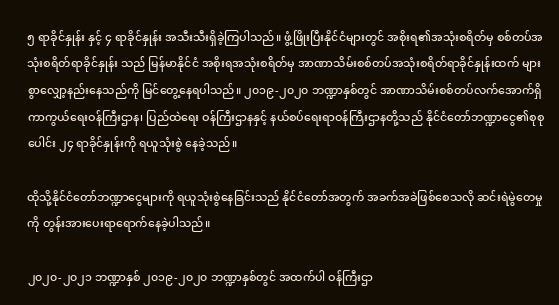၅ ရာခိုင်နှုန်း နှင့် ၄ ရာခိုင်နှုန်း အသီးသီးရှိခဲ့ကြပါသည်။ ဖွံ့ဖြိုးပြီးနိုင်ငံများတွင် အစိုးရ၏အသုံးစရိတ်မှ စစ်တပ်အသုံးစရိတ်ရာခိုင်နှုန်း သည် မြန်မာနိုင်ငံ အစိုးရအသုံးစရိတ်မှ အာဏာသိမ်းစစ်တပ်အသုံးစရိတ်ရာခိုင်နှုန်းထက် များစွာလျှော့နည်းနေသည်ကို မြင်တွေ့နေရပါသည်။ ၂၀၁၉-၂၀၂၀ ဘဏ္ဍာနှစ်တွင် အာဏာသိမ်းစစ်တပ်လက်အောက်ရှိ ကာကွယ်ရေးဝန်ကြီးဌာန၊ ပြည်ထဲရေး ဝန်ကြီးဌာနနှင့် နယ်စပ်ရေးရာဝန်ကြီးဌာနတို့သည် နိုင်ငံတော်ဘဏ္ဍာငွေ၏စုစုပေါင်း ၂၄ ရာခိုင်နှုန်းကို ရယူသုံးစွဲ နေခဲ့သည်။

ထိုသို့နိုင်ငံတော်ဘဏ္ဍာငွေများကို ရယူသုံးစွဲနေခြင်းသည် နိုင်ငံတော်အတွက် အခက်အခဲဖြစ်စေသလို ဆင်းရဲမွဲတေမှုကို တွန်းအားပေးရာရောက်နေခဲ့ပါသည်။

၂၀၂၀-၂၀၂၁ ဘဏ္ဍာနှစ် ၂၀၁၉-၂၀၂၀ ဘဏ္ဍာနှစ်တွင် အထက်ပါ ဝန်ကြီးဌာ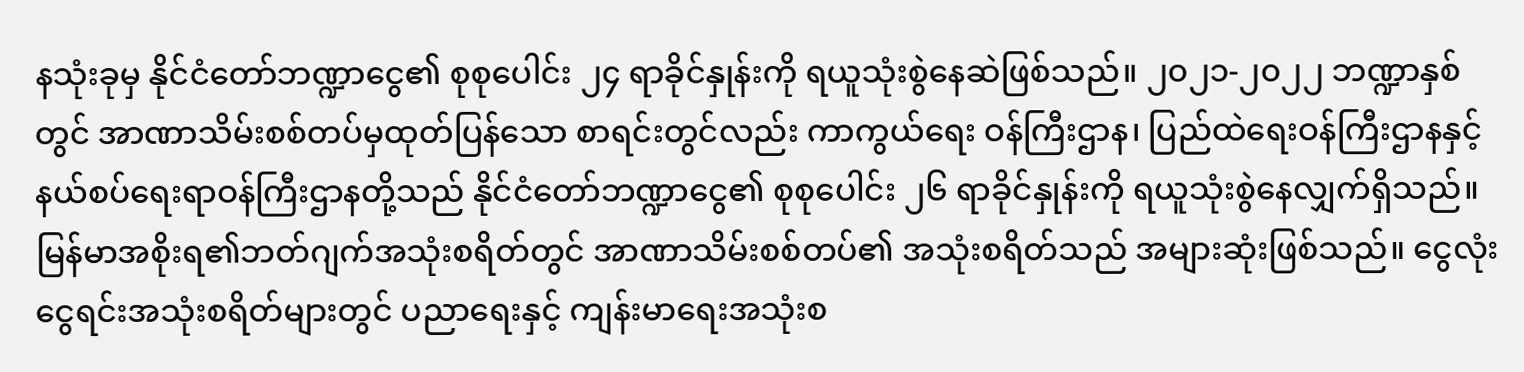နသုံးခုမှ နိုင်ငံတော်ဘဏ္ဍာငွေ၏ စုစုပေါင်း ၂၄ ရာခိုင်နှုန်းကို ရယူသုံးစွဲနေဆဲဖြစ်သည်။ ၂၀၂၁-၂၀၂၂ ဘဏ္ဍာနှစ်တွင် အာဏာသိမ်းစစ်တပ်မှထုတ်ပြန်သော စာရင်းတွင်လည်း ကာကွယ်ရေး ဝန်ကြီးဌာန၊ ပြည်ထဲရေးဝန်ကြီးဌာနနှင့် နယ်စပ်ရေးရာဝန်ကြီးဌာနတို့သည် နိုင်ငံတော်ဘဏ္ဍာငွေ၏ စုစုပေါင်း ၂၆ ရာခိုင်နှုန်းကို ရယူသုံးစွဲနေလျှက်ရှိသည်။မြန်မာအစိုးရ၏ဘတ်ဂျက်အသုံးစရိတ်တွင် အာဏာသိမ်းစစ်တပ်၏ အသုံးစရိတ်သည် အများဆုံးဖြစ်သည်။ ငွေလုံးငွေရင်းအသုံးစရိတ်များတွင် ပညာရေးနှင့် ကျန်းမာရေးအသုံးစ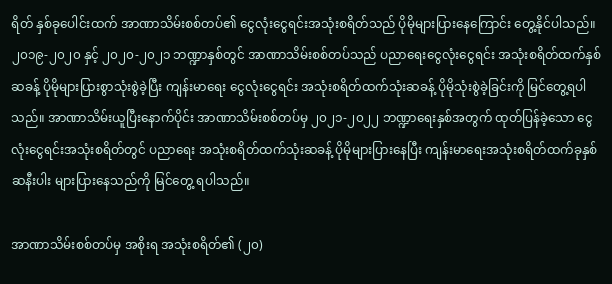ရိတ် နှစ်ခုပေါင်းထက် အာဏာသိမ်းစစ်တပ်၏ ငွေလုံးငွေရင်းအသုံးစရိတ်သည် ပိုမိုများပြားနေကြောင်း တွေ့နိုင်ပါသည်။ ၂၀၁၉-၂၀၂၀ နှင့် ၂၀၂၀-၂၀၂၁ ဘဏ္ဍာနှစ်တွင် အာဏာသိမ်းစစ်တပ်သည် ပညာရေးငွေလုံး‌ငွေရင်း အသုံးစရိတ်ထက်နှစ်ဆခန့် ပိုမိုများပြားစွာသုံးစွဲခဲ့ပြီး ကျန်းမာရေး ငွေလုံးငွေရင်း အသုံးစရိတ်ထက်သုံးဆခန့် ပိုမိုသုံးစွဲခဲ့ခြင်းကို မြင်တွေ့ရပါသည်။ အာဏာသိမ်းယူပြီးနောက်ပိုင်း အာဏာသိမ်းစစ်တပ်မှ ၂၀၂၁-၂၀၂၂ ဘဏ္ဍာရေးနှစ်အတွက် ထုတ်ပြန်ခဲ့သော ငွေလုံးငွေရင်းအသုံးစရိတ်တွင် ပညာရေး အသုံးစရိတ်ထက်သုံးဆခန့် ပိုမိုများပြားနေပြီး ကျန်းမာရေးအသုံးစရိတ်ထက်ခုနှစ်ဆနီးပါး များပြားနေသည်ကို မြင်တွေ့ ရပါသည်။

အာဏာသိမ်းစစ်တပ်မှ အစိုးရ အသုံးစရိတ်၏ (၂၀)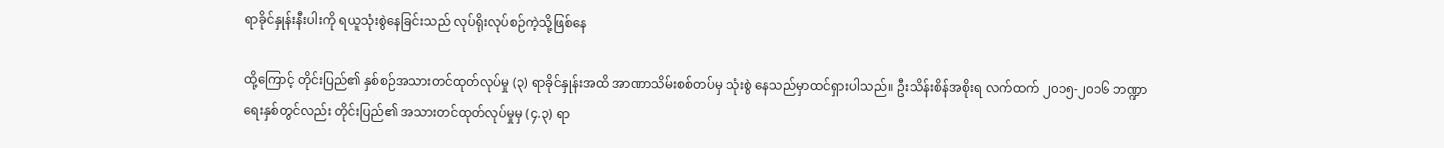ရာခိုင်နှုန်းနီးပါးကို ရယူသုံးစွဲနေခြင်းသည် လုပ်ရိုးလုပ်စဉ်ကဲ့သို့ဖြစ်နေ

ထို့ကြောင့် တိုင်းပြည်၏ နှစ်စဉ်အသားတင်ထုတ်လုပ်မှု (၃) ရာခိုင်နှုန်းအထိ အာဏာသိမ်းစစ်တပ်မှ သုံးစွဲ နေသည်မှာထင်ရှားပါသည်။ ဦးသိန်းစိန်အစိုးရ လက်ထက် ၂၀၁၅-၂၀၁၆ ဘဏ္ဍာရေးနှစ်တွင်လည်း တိုင်းပြည်၏ အသားတင်ထုတ်လုပ်မှုမှ (၄.၃) ရာ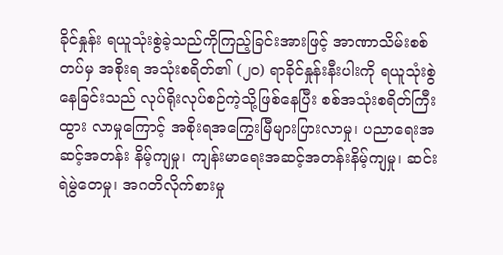ခိုင်နှုန်း ရယူသုံးစွဲခဲ့သည်ကိုကြည့်ခြင်းအားဖြင့် အာဏာသိမ်းစစ်တပ်မှ အစိုးရ အသုံးစရိတ်၏ (၂၀) ရာခိုင်နှုန်းနီးပါးကို ရယူသုံးစွဲနေခြင်းသည် လုပ်ရိုးလုပ်စဉ်ကဲ့သို့ဖြစ်နေပြီး စစ်အသုံးစရိတ်ကြီးထွား လာမှုကြောင့် အစိုးရအကြွေးမြီများပြားလာမှု၊ ပညာရေးအဆင့်အတန်း နိမ့်ကျမှု၊ ကျန်းမာရေးအဆင့်အတန်းနိမ့်ကျမှု၊ ဆင်းရဲမွဲတေမှု၊ အဂတိလိုက်စားမှု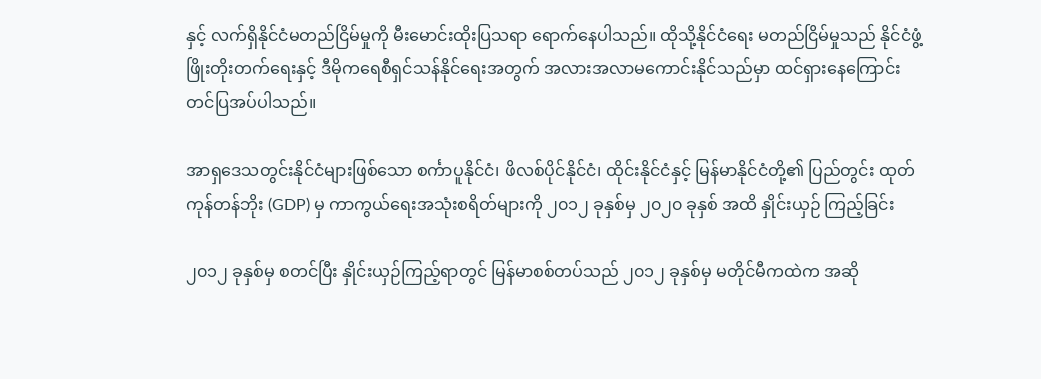နှင့် လက်ရှိနိုင်ငံမတည်ငြိမ်မှုကို မီးမောင်းထိုးပြသရာ ရောက်နေပါသည်။ ထိုသို့နိုင်ငံရေး မတည်ငြိမ်မှုသည် နိုင်ငံဖွံ့ဖြိုးတိုးတက်ရေးနှင့် ဒီမိုကရေစီရှင်သန်နိုင်ရေးအတွက် အလားအလာမကောင်းနိုင်သည်မှာ ထင်ရှားနေကြောင်း တင်ပြအပ်ပါသည်။

အာရှဒေသတွင်းနိုင်ငံများဖြစ်သော စင်္ကာပူနိုင်ငံ၊ ဖိလစ်ပိုင်နိုင်ငံ၊ ထိုင်းနိုင်ငံနှင့် မြန်မာနိုင်ငံတို့၏ ပြည်တွင်း ထုတ်ကုန်တန်ဘိုး (GDP) မှ ကာကွယ်ရေးအသုံးစရိတ်များကို ၂၀၁၂ ခုနှစ်မှ ၂၀၂၀ ခုနှစ် အထိ နှိုင်းယှဉ် ကြည့်ခြင်း

၂၀၁၂ ခုနှစ်မှ စတင်ပြီး နှိုင်းယှဉ်ကြည့်ရာတွင် မြန်မာစစ်တပ်သည် ၂၀၁၂ ခုနှစ်မှ မတိုင်မီကထဲက အဆို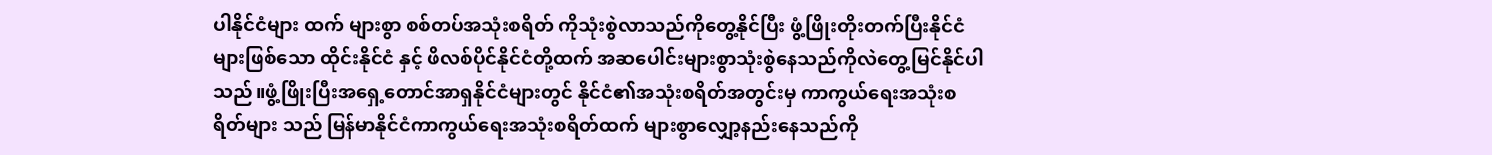ပါနိုင်ငံများ ထက် များစွာ စစ်တပ်အသုံးစရိတ် ကိုသုံးစွဲလာသည်ကိုတွေ့နိုင်ပြီး ဖွံ့ဖြိုးတိုးတက်ပြီးနိုင်ငံများဖြစ်သော ထိုင်းနိုင်ငံ နှင့် ဖိလစ်ပိုင်နိုင်ငံတို့ထက် အဆပေါင်းများစွာသုံးစွဲနေသည်ကိုလဲတွေ့မြင်နိုင်ပါသည်။ဖွံ့ဖြိုးပြီးအရှေ့တောင်အာရှနိုင်ငံများတွင် နိုင်ငံ၏အသုံးစရိတ်အတွင်းမှ ကာကွယ်ရေးအသုံးစရိတ်များ သည် မြန်မာနိုင်ငံကာကွယ်ရေးအသုံးစရိတ်ထက် များစွာလျှော့နည်းနေသည်ကို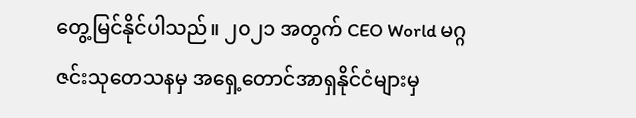တွေ့မြင်နိုင်ပါသည်။ ၂၀၂၁ အတွက် CEO World မဂ္ဂဇင်းသုတေသနမှ အရှေ့တောင်အာရှနိုင်ငံများမှ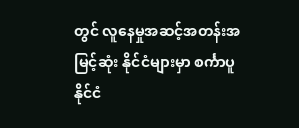တွင် လူနေမှုအဆင့်အတန်းအမြင့်ဆုံး နိုင်ငံများမှာ စင်္ကာပူနိုင်ငံ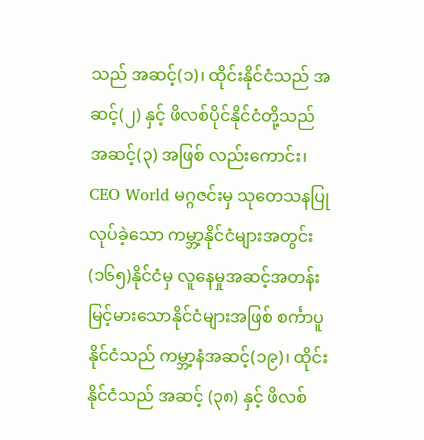သည် အဆင့်(၁)၊ ထိုင်းနိုင်ငံသည် အဆင့်(၂) နှင့် ဖိလစ်ပိုင်နိုင်ငံတို့သည် အဆင့်(၃) အဖြစ် လည်းကောင်း၊ CEO World မဂ္ဂဇင်းမှ သုတေသနပြုလုပ်ခဲ့သော ကမ္ဘာ့နိုင်ငံများအတွင်း (၁၆၅)နိုင်ငံမှ လူနေမှုအဆင့်အတန်း မြင့်မားသောနိုင်ငံများအဖြစ် စင်္ကာပူနိုင်ငံသည် ကမ္ဘာ့နံအဆင့်(၁၉)၊ ထိုင်းနိုင်ငံသည် အဆင့် (၃၈) နှင့် ဖိလစ်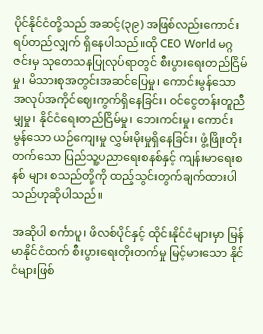ပိုင်နိုင်ငံတို့သည် အဆင့်(၃၉) အဖြစ်လည်းကောင်း ရပ်တည်လျှက် ရှိနေပါသည်။ထို CEO World မဂ္ဂဇင်းမှ သုတေသနပြုလုပ်ရာတွင် စီးပွားရေးတည်ငြိမ်မှု၊ မိသားစုအတွင်းအဆင်ပြေမှု၊ ကောင်းမွန်သောအလုပ်အကိုင်ဈေးကွက်ရှိနေခြင်း၊ ဝင်ငွေတန်းတူညီမျှမှု၊ နိုင်ငံရေးတည်ငြိမ်မှု၊ ဘေးကင်းမှု၊ ကောင်းမွန်သော ယဉ်ကျေးမှု လွှမ်းမိုးမှုရှိနေခြင်း၊ ဖွံ့ဖြိုးတိုးတက်သော ပြည်သူ့ပညာရေးစနစ်နှင့် ကျန်းမာရေးစနစ် များ စသည်တို့ကို ထည့်သွင်းတွက်ချက်ထားပါသည်ဟုဆိုပါသည်။

အဆိုပါ စင်္ကာပူ၊ ဖိလစ်ပိုင်နှင့် ထိုင်းနိုင်ငံများမှာ မြန်မာနိုင်ငံထက် စီးပွားရေးတိုးတက်မှု မြင့်မားသော နိုင်ငံများဖြစ်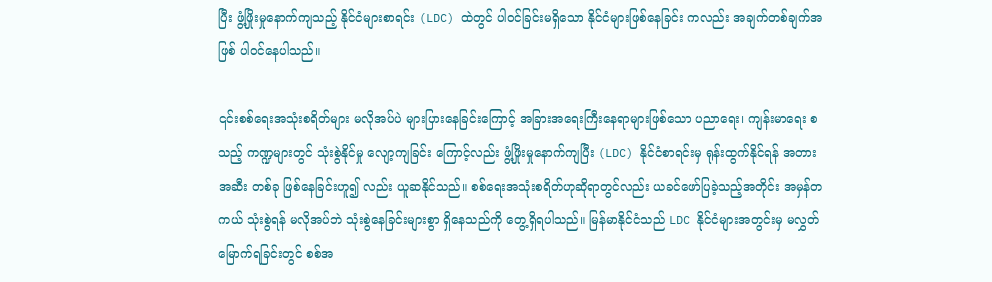ပြီး ဖွံ့ဖြိုးမှုနောက်ကျသည့် နိုင်ငံများစာရင်း (LDC) ထဲတွင် ပါဝင်ခြင်းမရှိသော နိုင်ငံများဖြစ်နေခြင်း ကလည်း အချက်တစ်ချက်အဖြစ် ပါဝင်နေပါသည်။

၎င်းစစ်ရေးအသုံးစရိတ်များ မလိုအပ်ပဲ များပြားနေခြင်းကြောင့် အခြားအရေးကြီးနေရာများဖြစ်သော ပညာရေး၊ ကျန်းမာရေး စသည့် ကဏ္ဍများတွင် သုံးစွဲနိုင်မှု လျော့ကျခြင်း ကြောင့်လည်း ဖွံ့ဖြိုးမှုနောက်ကျပြီး (LDC) နိုင်ငံစာရင်းမှ ရုန်းထွက်နိုင်ရန် အတားအဆီး တစ်ခု ဖြစ်နေခြင်းဟူ၍ လည်း ယူဆနိုင်သည်။ စစ်ရေးအသုံးစရိတ်ဟုဆိုရာတွင်လည်း ယခင်ဖော်ပြခဲ့သည့်အတိုင်း အမှန်တကယ် သုံးစွဲရန် မလိုအပ်ဘဲ သုံးစွဲနေခြင်းများစွာ ရှိနေသည်ကို တွေ့ရှိရပါသည်။ မြန်မာနိုင်ငံသည် LDC နိုင်ငံများအတွင်းမှ မလွှတ်မြောက်ရခြင်းတွင် စစ်အ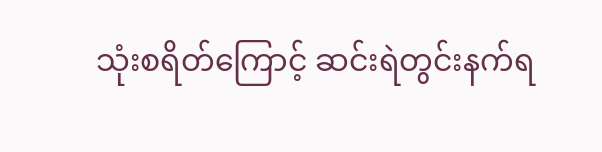သုံးစရိတ်ကြောင့် ဆင်းရဲတွင်းနက်ရ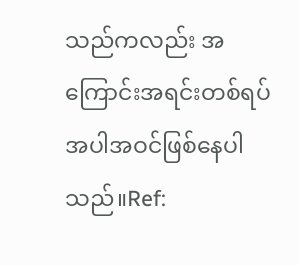သည်ကလည်း အကြောင်းအရင်းတစ်ရပ် အပါအဝင်ဖြစ်နေပါသည်။Ref: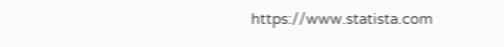https://www.statista.com